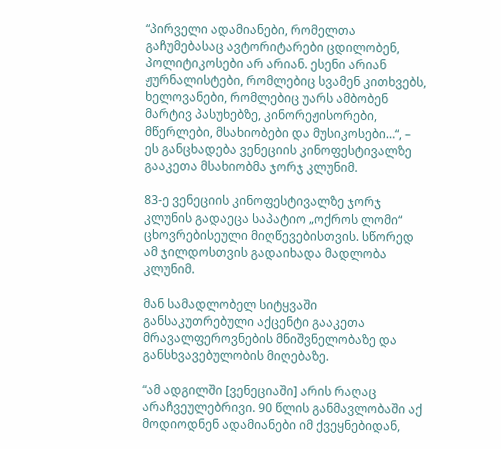“პირველი ადამიანები, რომელთა გაჩუმებასაც ავტორიტარები ცდილობენ, პოლიტიკოსები არ არიან. ესენი არიან ჟურნალისტები, რომლებიც სვამენ კითხვებს, ხელოვანები, რომლებიც უარს ამბობენ მარტივ პასუხებზე, კინორეჟისორები, მწერლები, მსახიობები და მუსიკოსები…“, – ეს განცხადება ვენეციის კინოფესტივალზე გააკეთა მსახიობმა ჯორჯ კლუნიმ.

83-ე ვენეციის კინოფესტივალზე ჯორჯ კლუნის გადაეცა საპატიო „ოქროს ლომი“ ცხოვრებისეული მიღწევებისთვის. სწორედ ამ ჯილდოსთვის გადაიხადა მადლობა კლუნიმ.

მან სამადლობელ სიტყვაში განსაკუთრებული აქცენტი გააკეთა მრავალფეროვნების მნიშვნელობაზე და განსხვავებულობის მიღებაზე.

“ამ ადგილში [ვენეციაში] არის რაღაც არაჩვეულებრივი. 90 წლის განმავლობაში აქ მოდიოდნენ ადამიანები იმ ქვეყნებიდან,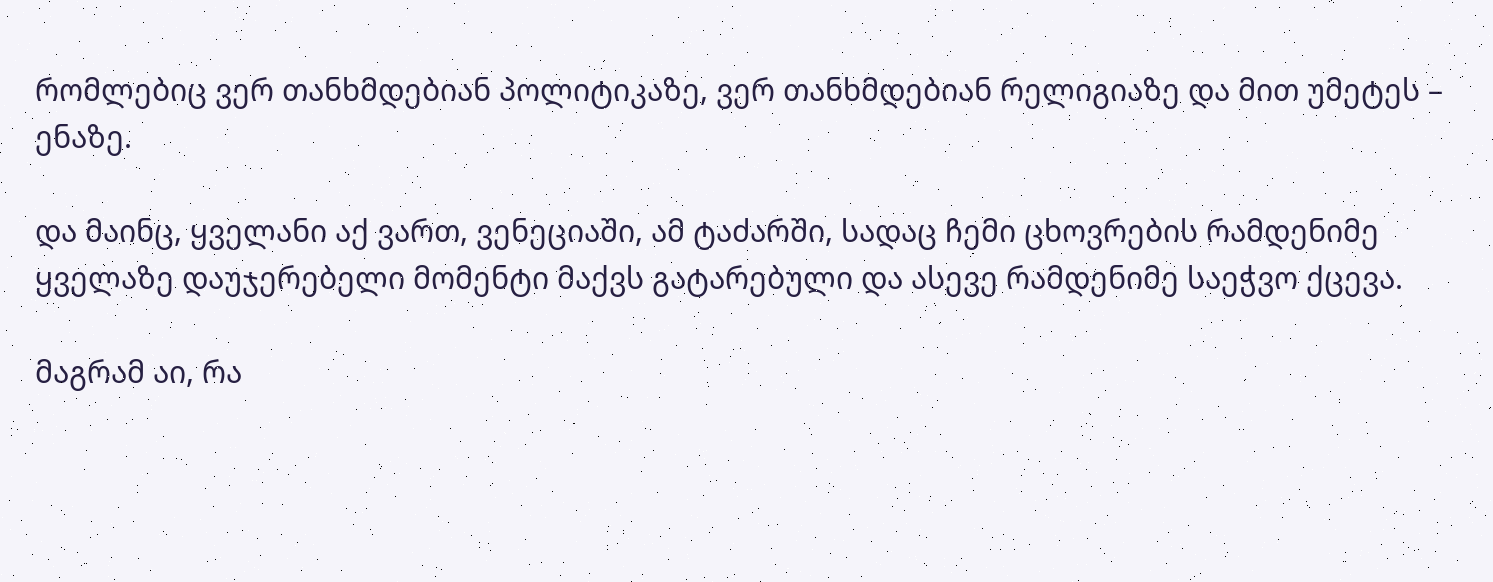რომლებიც ვერ თანხმდებიან პოლიტიკაზე, ვერ თანხმდებიან რელიგიაზე და მით უმეტეს – ენაზე.

და მაინც, ყველანი აქ ვართ, ვენეციაში, ამ ტაძარში, სადაც ჩემი ცხოვრების რამდენიმე ყველაზე დაუჯერებელი მომენტი მაქვს გატარებული და ასევე რამდენიმე საეჭვო ქცევა.

მაგრამ აი, რა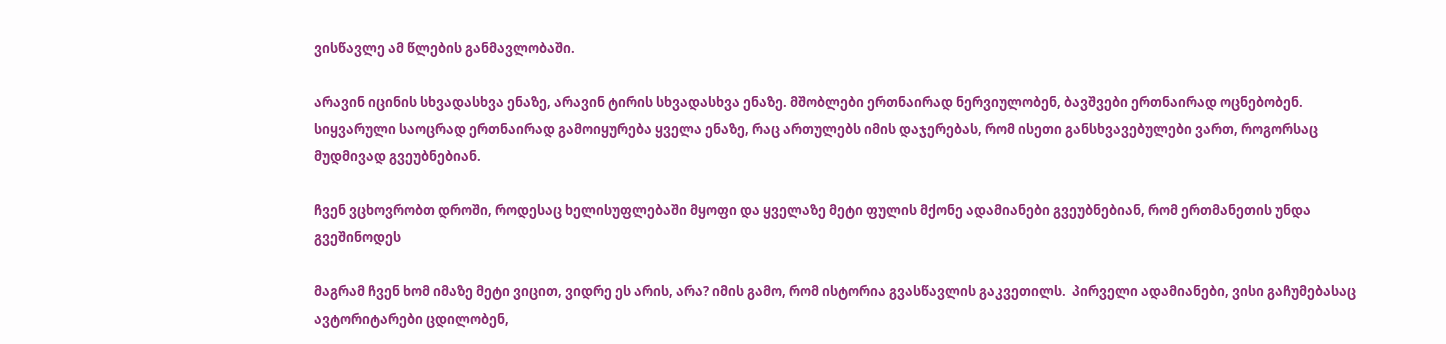ვისწავლე ამ წლების განმავლობაში.

არავინ იცინის სხვადასხვა ენაზე, არავინ ტირის სხვადასხვა ენაზე. მშობლები ერთნაირად ნერვიულობენ, ბავშვები ერთნაირად ოცნებობენ. სიყვარული საოცრად ერთნაირად გამოიყურება ყველა ენაზე, რაც ართულებს იმის დაჯერებას, რომ ისეთი განსხვავებულები ვართ, როგორსაც მუდმივად გვეუბნებიან.

ჩვენ ვცხოვრობთ დროში, როდესაც ხელისუფლებაში მყოფი და ყველაზე მეტი ფულის მქონე ადამიანები გვეუბნებიან, რომ ერთმანეთის უნდა გვეშინოდეს

მაგრამ ჩვენ ხომ იმაზე მეტი ვიცით, ვიდრე ეს არის, არა? იმის გამო, რომ ისტორია გვასწავლის გაკვეთილს.  პირველი ადამიანები, ვისი გაჩუმებასაც ავტორიტარები ცდილობენ,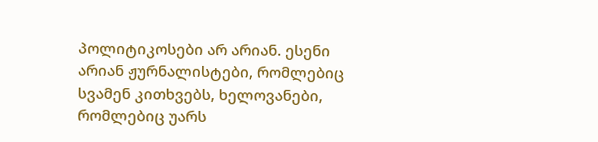პოლიტიკოსები არ არიან. ესენი არიან ჟურნალისტები, რომლებიც სვამენ კითხვებს, ხელოვანები, რომლებიც უარს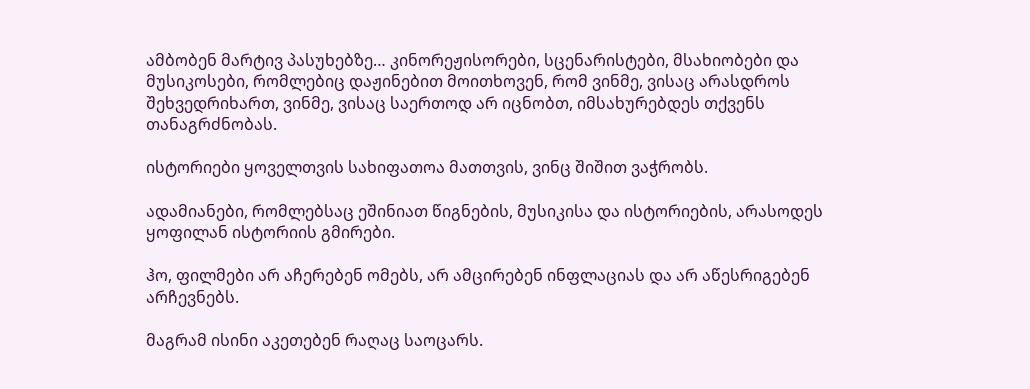ამბობენ მარტივ პასუხებზე… კინორეჟისორები, სცენარისტები, მსახიობები და მუსიკოსები, რომლებიც დაჟინებით მოითხოვენ, რომ ვინმე, ვისაც არასდროს შეხვედრიხართ, ვინმე, ვისაც საერთოდ არ იცნობთ, იმსახურებდეს თქვენს თანაგრძნობას.

ისტორიები ყოველთვის სახიფათოა მათთვის, ვინც შიშით ვაჭრობს.

ადამიანები, რომლებსაც ეშინიათ წიგნების, მუსიკისა და ისტორიების, არასოდეს ყოფილან ისტორიის გმირები.

ჰო, ფილმები არ აჩერებენ ომებს, არ ამცირებენ ინფლაციას და არ აწესრიგებენ არჩევნებს.

მაგრამ ისინი აკეთებენ რაღაც საოცარს.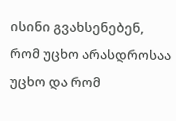ისინი გვახსენებენ, რომ უცხო არასდროსაა უცხო და რომ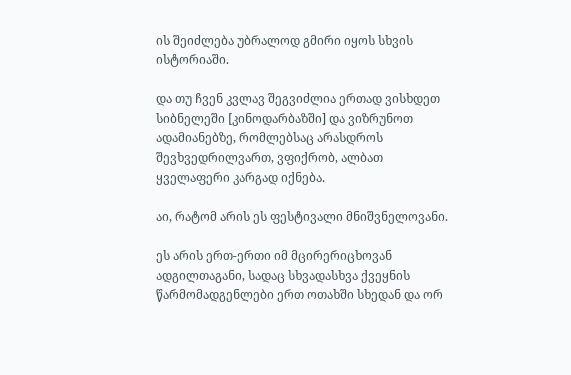ის შეიძლება უბრალოდ გმირი იყოს სხვის ისტორიაში.

და თუ ჩვენ კვლავ შეგვიძლია ერთად ვისხდეთ სიბნელეში [კინოდარბაზში] და ვიზრუნოთ ადამიანებზე, რომლებსაც არასდროს შევხვედრილვართ, ვფიქრობ, ალბათ ყველაფერი კარგად იქნება.

აი, რატომ არის ეს ფესტივალი მნიშვნელოვანი.

ეს არის ერთ-ერთი იმ მცირერიცხოვან ადგილთაგანი, სადაც სხვადასხვა ქვეყნის წარმომადგენლები ერთ ოთახში სხედან და ორ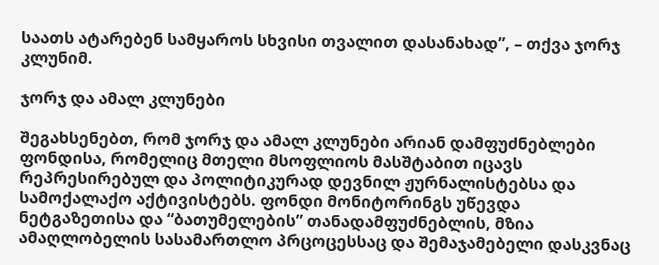საათს ატარებენ სამყაროს სხვისი თვალით დასანახად”, – თქვა ჯორჯ კლუნიმ.

ჯორჯ და ამალ კლუნები

შეგახსენებთ, რომ ჯორჯ და ამალ კლუნები არიან დამფუძნებლები ფონდისა, რომელიც მთელი მსოფლიოს მასშტაბით იცავს რეპრესირებულ და პოლიტიკურად დევნილ ჟურნალისტებსა და სამოქალაქო აქტივისტებს. ფონდი მონიტორინგს უწევდა ნეტგაზეთისა და “ბათუმელების” თანადამფუძნებლის, მზია ამაღლობელის სასამართლო პრცოცესსაც და შემაჯამებელი დასკვნაც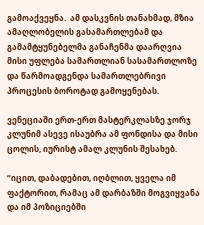გამოაქვეყნა.  ამ დასკვნის თანახმად, მზია ამაღლობელის გასამართლებამ და გამამტყუნებელმა განაჩენმა დაარღვია მისი უფლება სამართლიან სასამართლოზე და წარმოადგენდა სამართლებრივი პროცესის ბოროტად გამოყენებას.

ვენეციაში ერთ-ერთ მასტერკლასზე ჯორჯ კლუნიმ ასევე ისაუბრა ამ ფონდისა და მისი ცოლის, იურისტ ამალ კლუნის შესახებ.

“იცით, დაბადებით, იღბლით, ყველა იმ ფაქტორით, რამაც ამ დარბაზში მოგვიყვანა და იმ პოზიციებში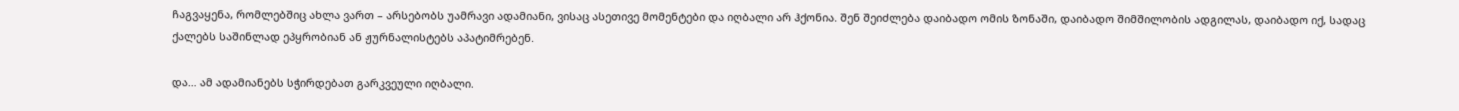ჩაგვაყენა, რომლებშიც ახლა ვართ – არსებობს უამრავი ადამიანი, ვისაც ასეთივე მომენტები და იღბალი არ ჰქონია. შენ შეიძლება დაიბადო ომის ზონაში, დაიბადო შიმშილობის ადგილას, დაიბადო იქ, სადაც ქალებს საშინლად ეპყრობიან ან ჟურნალისტებს აპატიმრებენ.

და… ამ ადამიანებს სჭირდებათ გარკვეული იღბალი.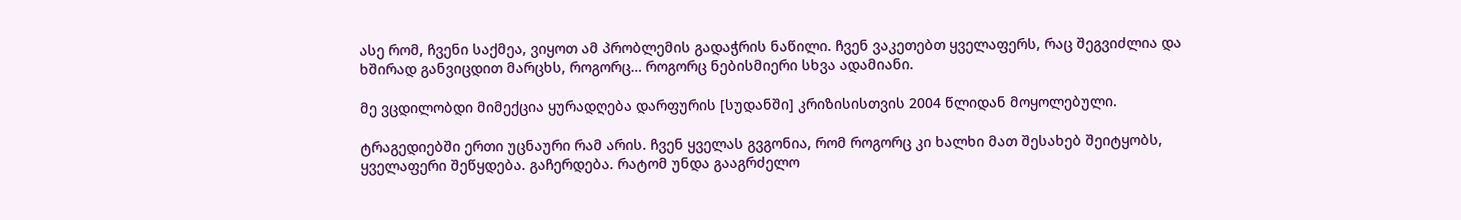ასე რომ, ჩვენი საქმეა, ვიყოთ ამ პრობლემის გადაჭრის ნაწილი. ჩვენ ვაკეთებთ ყველაფერს, რაც შეგვიძლია და ხშირად განვიცდით მარცხს, როგორც… როგორც ნებისმიერი სხვა ადამიანი.

მე ვცდილობდი მიმექცია ყურადღება დარფურის [სუდანში] კრიზისისთვის 2004 წლიდან მოყოლებული.

ტრაგედიებში ერთი უცნაური რამ არის. ჩვენ ყველას გვგონია, რომ როგორც კი ხალხი მათ შესახებ შეიტყობს, ყველაფერი შეწყდება. გაჩერდება. რატომ უნდა გააგრძელო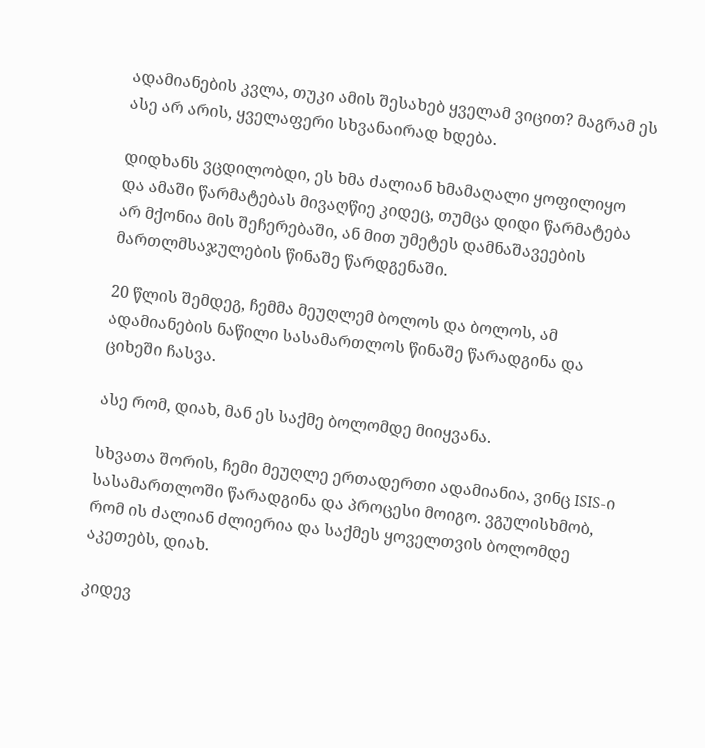ადამიანების კვლა, თუკი ამის შესახებ ყველამ ვიცით? მაგრამ ეს ასე არ არის, ყველაფერი სხვანაირად ხდება.

დიდხანს ვცდილობდი, ეს ხმა ძალიან ხმამაღალი ყოფილიყო და ამაში წარმატებას მივაღწიე კიდეც, თუმცა დიდი წარმატება არ მქონია მის შეჩერებაში, ან მით უმეტეს დამნაშავეების მართლმსაჯულების წინაშე წარდგენაში.

20 წლის შემდეგ, ჩემმა მეუღლემ ბოლოს და ბოლოს, ამ ადამიანების ნაწილი სასამართლოს წინაშე წარადგინა და ციხეში ჩასვა.

ასე რომ, დიახ, მან ეს საქმე ბოლომდე მიიყვანა.

სხვათა შორის, ჩემი მეუღლე ერთადერთი ადამიანია, ვინც ISIS-ი სასამართლოში წარადგინა და პროცესი მოიგო. ვგულისხმობ, რომ ის ძალიან ძლიერია და საქმეს ყოველთვის ბოლომდე აკეთებს, დიახ.

კიდევ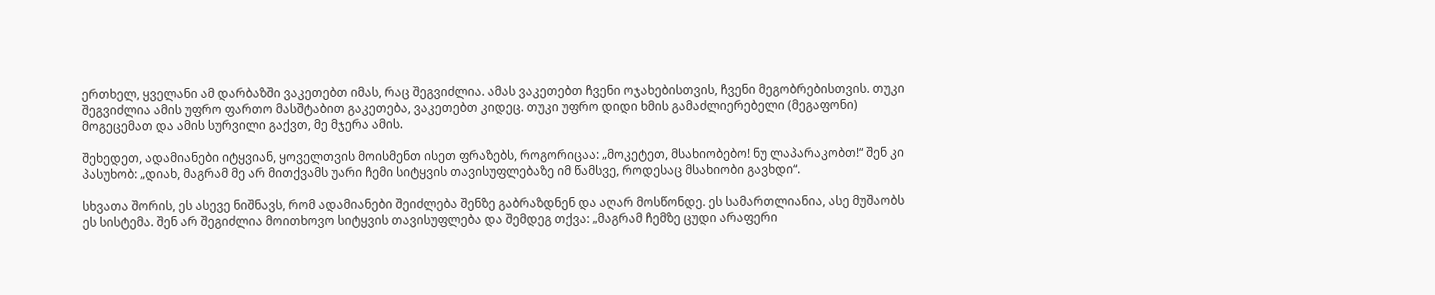ერთხელ, ყველანი ამ დარბაზში ვაკეთებთ იმას, რაც შეგვიძლია. ამას ვაკეთებთ ჩვენი ოჯახებისთვის, ჩვენი მეგობრებისთვის. თუკი შეგვიძლია ამის უფრო ფართო მასშტაბით გაკეთება, ვაკეთებთ კიდეც. თუკი უფრო დიდი ხმის გამაძლიერებელი (მეგაფონი) მოგეცემათ და ამის სურვილი გაქვთ, მე მჯერა ამის.

შეხედეთ, ადამიანები იტყვიან, ყოველთვის მოისმენთ ისეთ ფრაზებს, როგორიცაა: „მოკეტეთ, მსახიობებო! ნუ ლაპარაკობთ!“ შენ კი პასუხობ: „დიახ, მაგრამ მე არ მითქვამს უარი ჩემი სიტყვის თავისუფლებაზე იმ წამსვე, როდესაც მსახიობი გავხდი“.

სხვათა შორის, ეს ასევე ნიშნავს, რომ ადამიანები შეიძლება შენზე გაბრაზდნენ და აღარ მოსწონდე. ეს სამართლიანია, ასე მუშაობს ეს სისტემა. შენ არ შეგიძლია მოითხოვო სიტყვის თავისუფლება და შემდეგ თქვა: „მაგრამ ჩემზე ცუდი არაფერი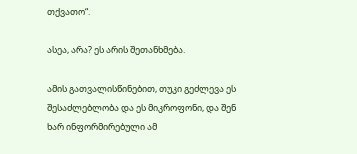თქვათო“.

ასეა, არა? ეს არის შეთანხმება.

ამის გათვალისწინებით, თუკი გეძლევა ეს შესაძლებლობა და ეს მიკროფონი, და შენ ხარ ინფორმირებული ამ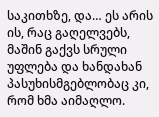საკითხზე, და… ეს არის ის, რაც გაღელვებს, მაშინ გაქვს სრული უფლება და ხანდახან პასუხისმგებლობაც კი, რომ ხმა აიმაღლო.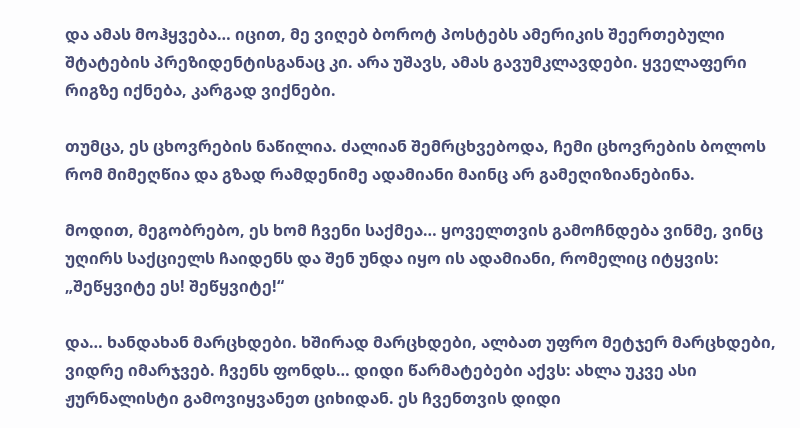და ამას მოჰყვება… იცით, მე ვიღებ ბოროტ პოსტებს ამერიკის შეერთებული შტატების პრეზიდენტისგანაც კი. არა უშავს, ამას გავუმკლავდები. ყველაფერი რიგზე იქნება, კარგად ვიქნები.

თუმცა, ეს ცხოვრების ნაწილია. ძალიან შემრცხვებოდა, ჩემი ცხოვრების ბოლოს რომ მიმეღწია და გზად რამდენიმე ადამიანი მაინც არ გამეღიზიანებინა.

მოდით, მეგობრებო, ეს ხომ ჩვენი საქმეა… ყოველთვის გამოჩნდება ვინმე, ვინც უღირს საქციელს ჩაიდენს და შენ უნდა იყო ის ადამიანი, რომელიც იტყვის: „შეწყვიტე ეს! შეწყვიტე!“

და… ხანდახან მარცხდები. ხშირად მარცხდები, ალბათ უფრო მეტჯერ მარცხდები, ვიდრე იმარჯვებ. ჩვენს ფონდს… დიდი წარმატებები აქვს: ახლა უკვე ასი ჟურნალისტი გამოვიყვანეთ ციხიდან. ეს ჩვენთვის დიდი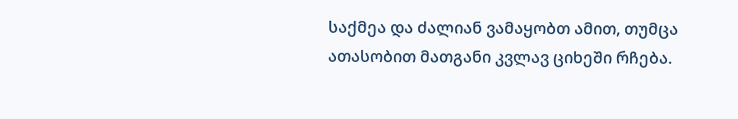საქმეა და ძალიან ვამაყობთ ამით, თუმცა ათასობით მათგანი კვლავ ციხეში რჩება.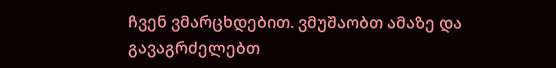ჩვენ ვმარცხდებით. ვმუშაობთ ამაზე და გავაგრძელებთ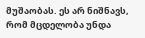მუშაობას. ეს არ ნიშნავს, რომ მცდელობა უნდა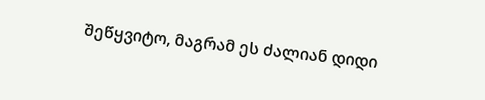შეწყვიტო, მაგრამ ეს ძალიან დიდი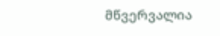მწვერვალია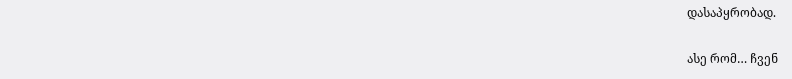დასაპყრობად.

ასე რომ… ჩვენ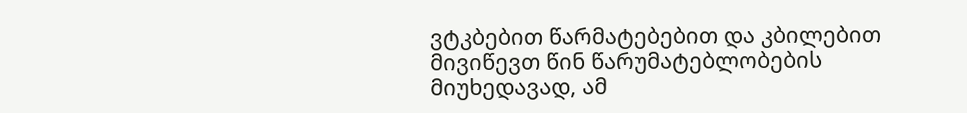ვტკბებით წარმატებებით და კბილებით მივიწევთ წინ წარუმატებლობების მიუხედავად, ამ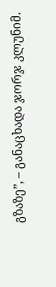გზაზე”, – განაცხადა ჯორჯ კლუნიმ.